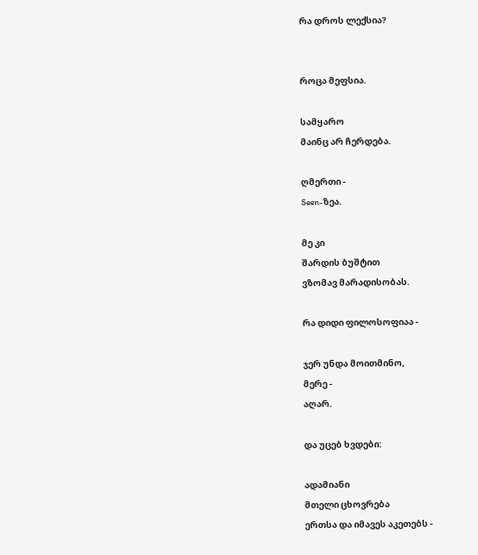რა დროს ლექსია?


როცა მეფსია.

სამყარო
მაინც არ ჩერდება.

ღმერთი -
Seen-ზეა.

მე კი
შარდის ბუშტით
ვზომავ მარადისობას.

რა დიდი ფილოსოფიაა -

ჯერ უნდა მოითმინო,
მერე -
აღარ.

და უცებ ხვდები:

ადამიანი
მთელი ცხოვრება
ერთსა და იმავეს აკეთებს -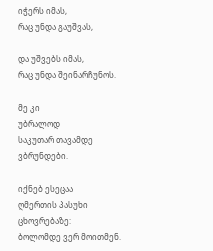იჭერს იმას,
რაც უნდა გაუშვას,

და უშვებს იმას,
რაც უნდა შეინარჩუნოს.

მე კი
უბრალოდ
საკუთარ თავამდე
ვბრუნდები.

იქნებ ესეცაა
ღმერთის პასუხი ცხოვრებაზე:
ბოლომდე ვერ მოითმენ.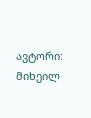ავტორი: მიხეილ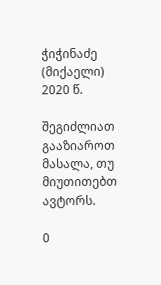ჭიჭინაძე (მიქაელი)
2020 წ.

შეგიძლიათ გააზიაროთ მასალა, თუ მიუთითებთ ავტორს.

0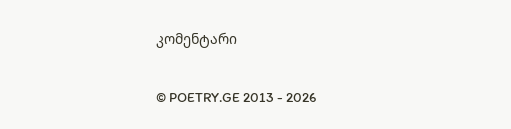კომენტარი

© POETRY.GE 2013 - 2026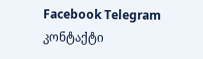Facebook Telegram კონტაქტი